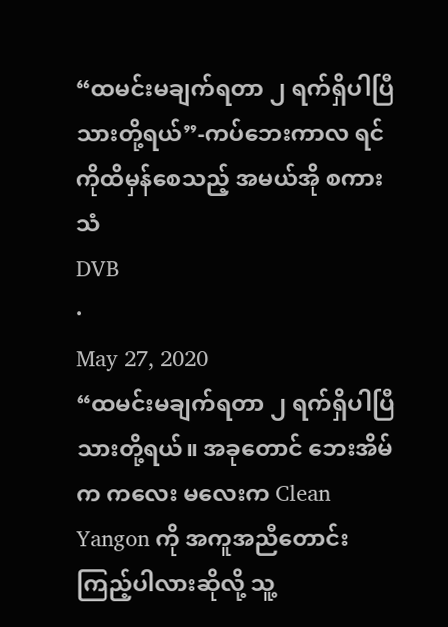“ထမင်းမချက်ရတာ ၂ ရက်ရှိပါပြီ သားတို့ရယ်”-ကပ်ဘေးကာလ ရင်ကိုထိမှန်စေသည့် အမယ်အို စကားသံ
DVB
·
May 27, 2020
“ထမင်းမချက်ရတာ ၂ ရက်ရှိပါပြီ သားတို့ရယ်။ အခုတောင် ဘေးအိမ်က ကလေး မလေးက Clean Yangon ကို အကူအညီတောင်းကြည့်ပါလားဆိုလို့ သူ့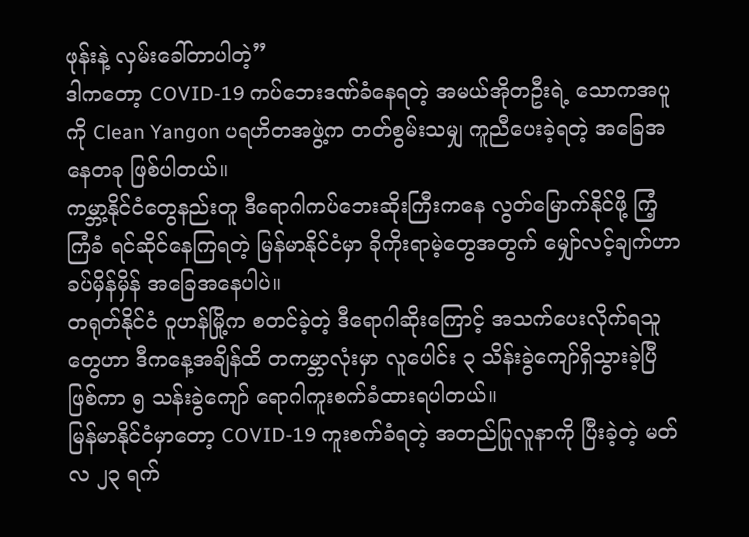ဖုန်းနဲ့ လှမ်းခေါ်တာပါတဲ့”
ဒါကတော့ COVID-19 ကပ်ဘေးဒဏ်ခံနေရတဲ့ အမယ်အိုတဦးရဲ့ သောကအပူကို Clean Yangon ပရဟိတအဖွဲ့က တတ်စွမ်းသမျှ ကူညီပေးခဲ့ရတဲ့ အခြေအနေတခု ဖြစ်ပါတယ်။
ကမ္ဘာ့နိုင်ငံတွေနည်းတူ ဒီရောဂါကပ်ဘေးဆိုးကြီးကနေ လွတ်မြောက်နိုင်ဖို့ ကြံ့ကြံခံ ရင်ဆိုင်နေကြရတဲ့ မြန်မာနိုင်ငံမှာ ခိုကိုးရာမဲ့တွေအတွက် မျှော်လင့်ချက်ဟာ ခပ်မှိန်မှိန် အခြေအနေပါပဲ။
တရုတ်နိုင်ငံ ဝူဟန်မြို့က စတင်ခဲ့တဲ့ ဒီရောဂါဆိုးကြောင့် အသက်ပေးလိုက်ရသူ တွေဟာ ဒီကနေ့အချိန်ထိ တကမ္ဘာလုံးမှာ လူပေါင်း ၃ သိန်းခွဲကျော်ရှိသွားခဲ့ပြီဖြစ်ကာ ၅ သန်းခွဲကျော် ရောဂါကူးစက်ခံထားရပါတယ်။
မြန်မာနိုင်ငံမှာတော့ COVID-19 ကူးစက်ခံရတဲ့ အတည်ပြုလူနာကို ပြီးခဲ့တဲ့ မတ် လ ၂၃ ရက်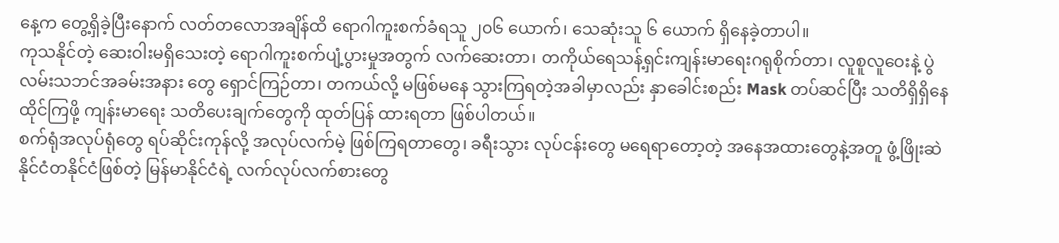နေ့က တွေ့ရှိခဲ့ပြီးနောက် လတ်တလောအချိန်ထိ ရောဂါကူးစက်ခံရသူ ၂၀၆ ယောက်၊ သေဆုံးသူ ၆ ယောက် ရှိနေခဲ့တာပါ။
ကုသနိုင်တဲ့ ဆေးဝါးမရှိသေးတဲ့ ရောဂါကူးစက်ပျံ့ပွားမှုအတွက် လက်ဆေးတာ၊ တကိုယ်ရေသန့်ရှင်းကျန်းမာရေးဂရုစိုက်တာ၊ လူစူလူဝေးနဲ့ ပွဲလမ်းသဘင်အခမ်းအနား တွေ ရှောင်ကြဉ်တာ၊ တကယ်လို့ မဖြစ်မနေ သွားကြရတဲ့အခါမှာလည်း နှာခေါင်းစည်း Mask တပ်ဆင်ပြီး သတိရှိရှိနေထိုင်ကြဖို့ ကျန်းမာရေး သတိပေးချက်တွေကို ထုတ်ပြန် ထားရတာ ဖြစ်ပါတယ်။
စက်ရုံအလုပ်ရုံတွေ ရပ်ဆိုင်းကုန်လို့ အလုပ်လက်မဲ့ ဖြစ်ကြရတာတွေ၊ ခရီးသွား လုပ်ငန်းတွေ မရေရာတော့တဲ့ အနေအထားတွေနဲ့အတူ ဖွံ့ဖြိုးဆဲနိုင်ငံတနိုင်ငံဖြစ်တဲ့ မြန်မာနိုင်ငံရဲ့ လက်လုပ်လက်စားတွေ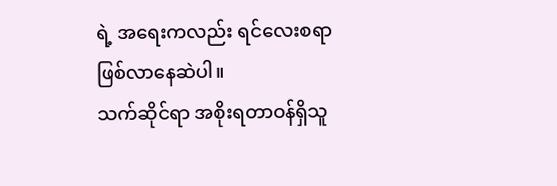ရဲ့ အရေးကလည်း ရင်လေးစရာ ဖြစ်လာနေဆဲပါ။
သက်ဆိုင်ရာ အစိုးရတာဝန်ရှိသူ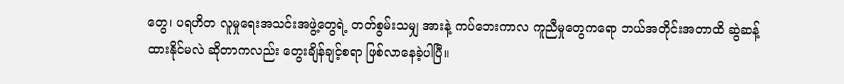တွေ၊ ပရဟိတ လူမှုရေးအသင်းအဖွဲ့တွေရဲ့ တတ်စွမ်းသမျှ အားနဲ့ ကပ်ဘေးကာလ ကူညီမှုတွေကရော ဘယ်အတိုင်းအတာထိ ဆွဲဆန့်ထားနိုင်မလဲ ဆိုတာကလည်း တွေးချိန်ချင့်စရာ ဖြစ်လာနေခဲ့ပါပြီ။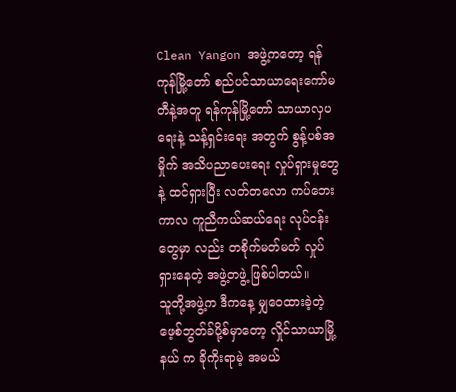Clean Yangon အဖွဲ့ကတော့ ရန်ကုန်မြို့တော် စည်ပင်သာယာရေးကော်မတီနဲ့အတူ ရန်ကုန်မြို့တော် သာယာလှပရေးနဲ့ သန့်ရှင်းရေး အတွက် စွန့်ပစ်အမှိုက် အသိပညာပေးရေး လှုပ်ရှားမှုတွေနဲ့ ထင်ရှားပြီး လတ်တလော ကပ်ဘေးကာလ ကူညီကယ်ဆယ်ရေး လုပ်ငန်းတွေမှာ လည်း တစိုက်မတ်မတ် လှုပ်ရှားနေတဲ့ အဖွဲ့တဖွဲ့ ဖြစ်ပါတယ်။
သူတို့အဖွဲ့က ဒီကနေ့ မျှဝေထားခဲ့တဲ့ ဖေ့စ်ဘွတ်ခ်ပို့စ်မှာတော့ လှိုင်သာယာမြို့နယ် က ခိုကိုးရာမဲ့ အမယ်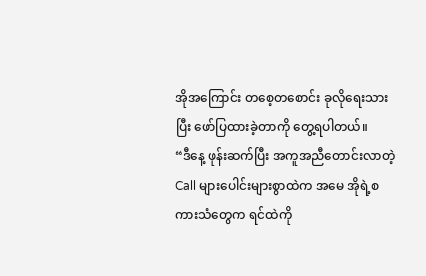အိုအကြောင်း တစေ့တစောင်း ခုလိုရေးသားပြီး ဖော်ပြထားခဲ့တာကို တွေ့ရပါတယ်။
“ဒီနေ့ ဖုန်းဆက်ပြီး အကူအညီတောင်းလာတဲ့ Call များပေါင်းများစွာထဲက အမေ အိုရဲ့စကားသံတွေက ရင်ထဲကို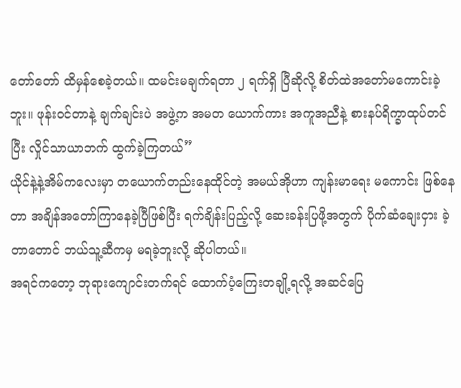တော်တော် ထိမှန်စေခဲ့တယ်။ ထမင်းမချက်ရတာ ၂ ရက်ရှိ ပြီဆိုလို့ စိတ်ထဲအတော်မကောင်းခဲ့ဘူး။ ဖုန်းဝင်တာနဲ့ ချက်ချင်းပဲ အဖွဲ့က အမတ ယောက်ကား အကူအညီနဲ့ စားနပ်ရိက္ခာထုပ်တင်ပြီး လှိုင်သာယာဘက် ထွက်ခဲ့ကြတယ်”
ယိုင်နဲ့နဲ့အိမ်ကလေးမှာ တယောက်တည်းနေထိုင်တဲ့ အမယ်အိုဟာ ကျန်းမာရေး မကောင်း ဖြစ်နေတာ အချိန်အတော်ကြာနေခဲ့ပြီဖြစ်ပြီး ရက်ချိန်းပြည့်လို့ ဆေးခန်းပြဖို့အတွက် ပိုက်ဆံချေးငှား ခဲ့တာတောင် ဘယ်သူ့ဆီကမှ မရခဲ့ဘူးလို့ ဆိုပါတယ်။
အရင်ကတော့ ဘုရားကျောင်းတက်ရင် ထောက်ပံ့ကြေးတချို့ရလို့ အဆင်ပြေ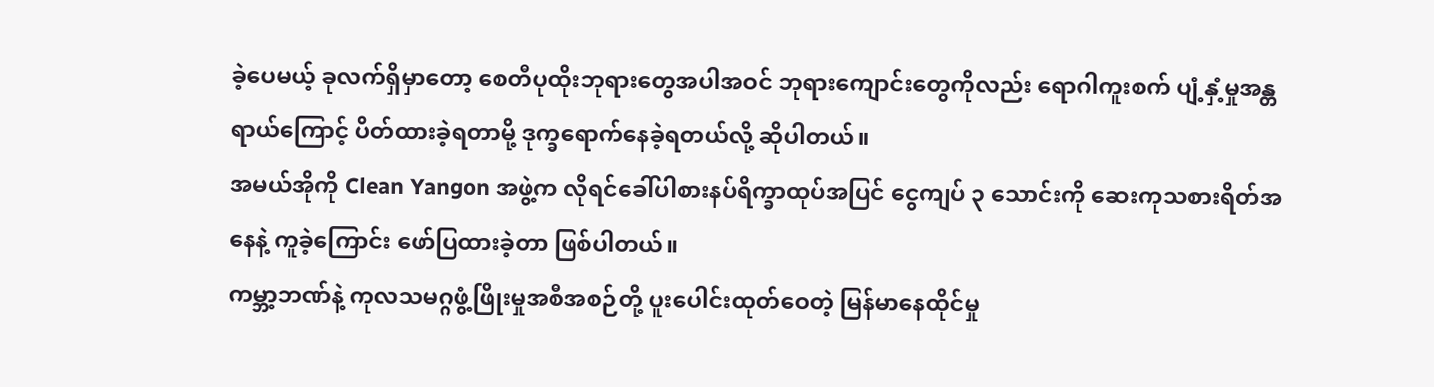ခဲ့ပေမယ့် ခုလက်ရှိမှာတော့ စေတီပုထိုးဘုရားတွေအပါအဝင် ဘုရားကျောင်းတွေကိုလည်း ရောဂါကူးစက် ပျံ့နှံ့မှုအန္တရာယ်ကြောင့် ပိတ်ထားခဲ့ရတာမို့ ဒုက္ခရောက်နေခဲ့ရတယ်လို့ ဆိုပါတယ်။
အမယ်အိုကို Clean Yangon အဖွဲ့က လိုရင်ခေါ်ပါစားနပ်ရိက္ခာထုပ်အပြင် ငွေကျပ် ၃ သောင်းကို ဆေးကုသစားရိတ်အနေနဲ့ ကူခဲ့ကြောင်း ဖော်ပြထားခဲ့တာ ဖြစ်ပါတယ်။
ကမ္ဘာ့ဘဏ်နဲ့ ကုလသမဂ္ဂဖွံ့ဖြိုးမှုအစီအစဉ်တို့ ပူးပေါင်းထုတ်ဝေတဲ့ မြန်မာနေထိုင်မှု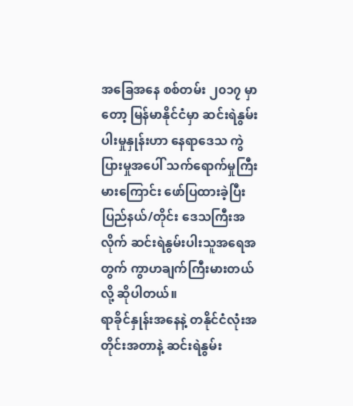အခြေအနေ စစ်တမ်း ၂၀၁၇ မှာတော့ မြန်မာနိုင်ငံမှာ ဆင်းရဲနွမ်းပါးမှုနှုန်းဟာ နေရာဒေသ ကွဲပြားမှုအပေါ် သက်ရောက်မှုကြီးမားကြောင်း ဖော်ပြထားခဲ့ပြီး ပြည်နယ်/တိုင်း ဒေသကြီးအလိုက် ဆင်းရဲနွမ်းပါးသူအရေအတွက် ကွာဟချက်ကြီးမားတယ်လို့ ဆိုပါတယ်။
ရာခိုင်နှုန်းအနေနဲ့ တနိုင်ငံလုံးအတိုင်းအတာနဲ့ ဆင်းရဲနွမ်း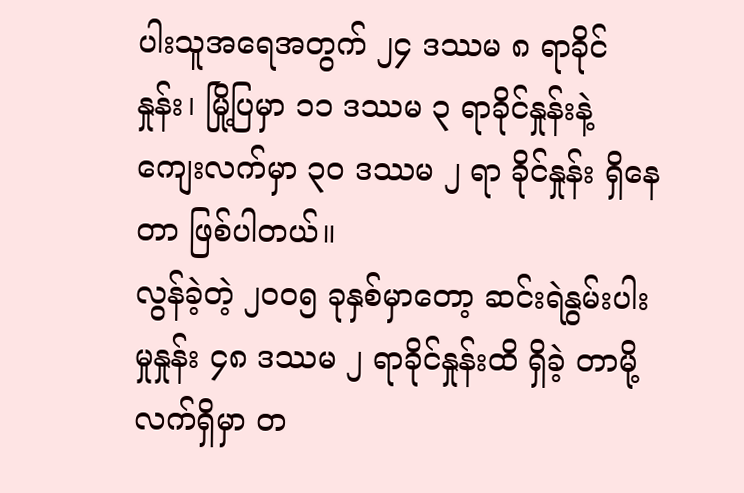ပါးသူအရေအတွက် ၂၄ ဒဿမ ၈ ရာခိုင်နှုန်း၊ မြို့ပြမှာ ၁၁ ဒဿမ ၃ ရာခိုင်နှုန်းနဲ့ ကျေးလက်မှာ ၃၀ ဒဿမ ၂ ရာ ခိုင်နှုန်း ရှိနေတာ ဖြစ်ပါတယ်။
လွန်ခဲ့တဲ့ ၂၀၀၅ ခုနှစ်မှာတော့ ဆင်းရဲနွမ်းပါးမှုနှုန်း ၄၈ ဒဿမ ၂ ရာခိုင်နှုန်းထိ ရှိခဲ့ တာမို့ လက်ရှိမှာ တ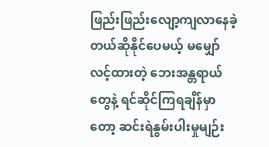ဖြည်းဖြည်းလျော့ကျလာနေခဲ့တယ်ဆိုနိုင်ပေမယ့် မမျှော်လင့်ထားတဲ့ ဘေးအန္တရာယ်တွေနဲ့ ရင်ဆိုင်ကြရချိန်မှာတော့ ဆင်းရဲနွမ်းပါးမှုမျဉ်း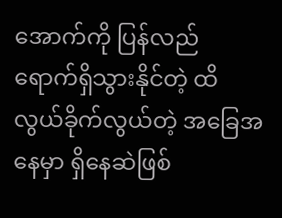အောက်ကို ပြန်လည် ရောက်ရှိသွားနိုင်တဲ့ ထိလွယ်ခိုက်လွယ်တဲ့ အခြေအနေမှာ ရှိနေဆဲဖြစ်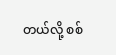တယ်လို့ စစ်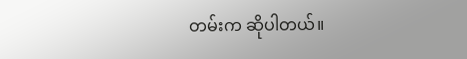တမ်းက ဆိုပါတယ်။